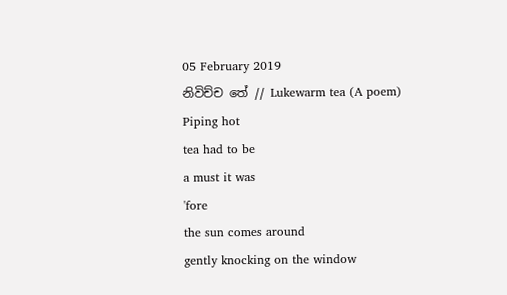05 February 2019
නිවිච්ච තේ // Lukewarm tea (A poem)
Piping hot
tea had to be
a must it was
'fore
the sun comes around
gently knocking on the window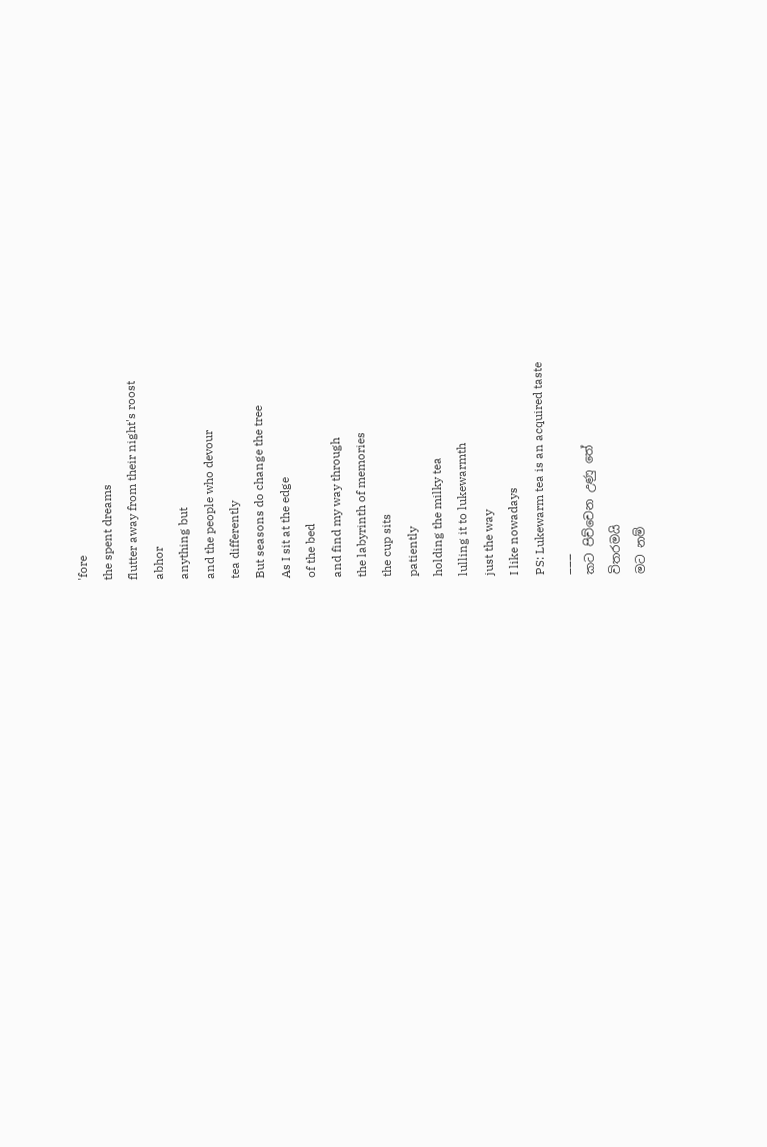'fore
the spent dreams
flutter away from their night's roost
abhor
anything but
and the people who devour
tea differently
But seasons do change the tree
As I sit at the edge
of the bed
and find my way through
the labyrinth of memories
the cup sits
patiently
holding the milky tea
lulling it to lukewarmth
just the way
I like nowadays
PS: Lukewarm tea is an acquired taste
___
කට පිච්චෙන උණු තේ
විතරමයි
මට නම්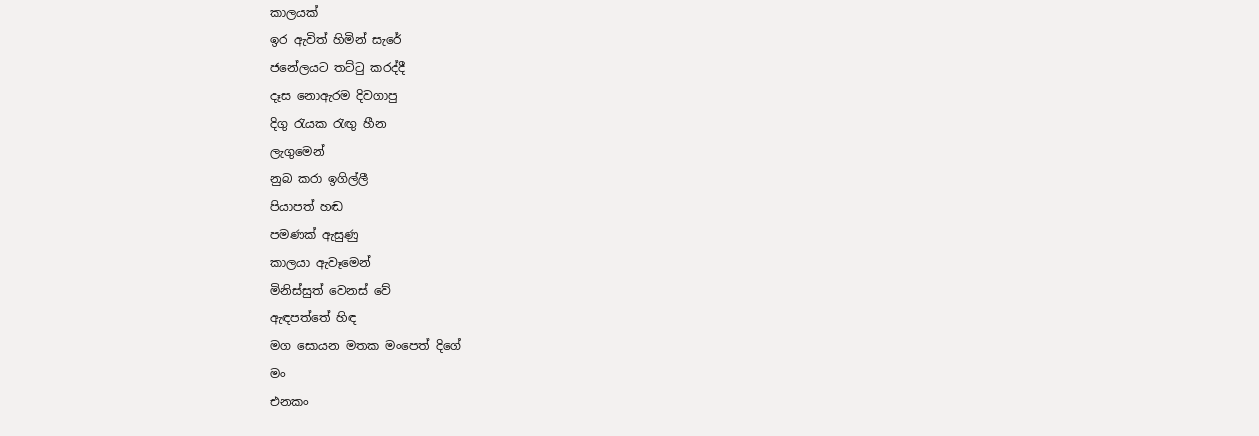කාලයක්
ඉර ඇවිත් හිමින් සැරේ
ජනේලයට තට්ටු කරද්දී
දෑස නොඇරම දිවගාපු
දිගු රැයක රැඟු හීන
ලැගුමෙන්
නුබ කරා ඉගිල්ලී
පියාපත් හඬ
පමණක් ඇසුණු
කාලයා ඇවෑමෙන්
මිනිස්සුත් වෙනස් වේ
ඇඳපත්තේ හිඳ
මග සොයන මතක මංපෙත් දිගේ
මං
එනකං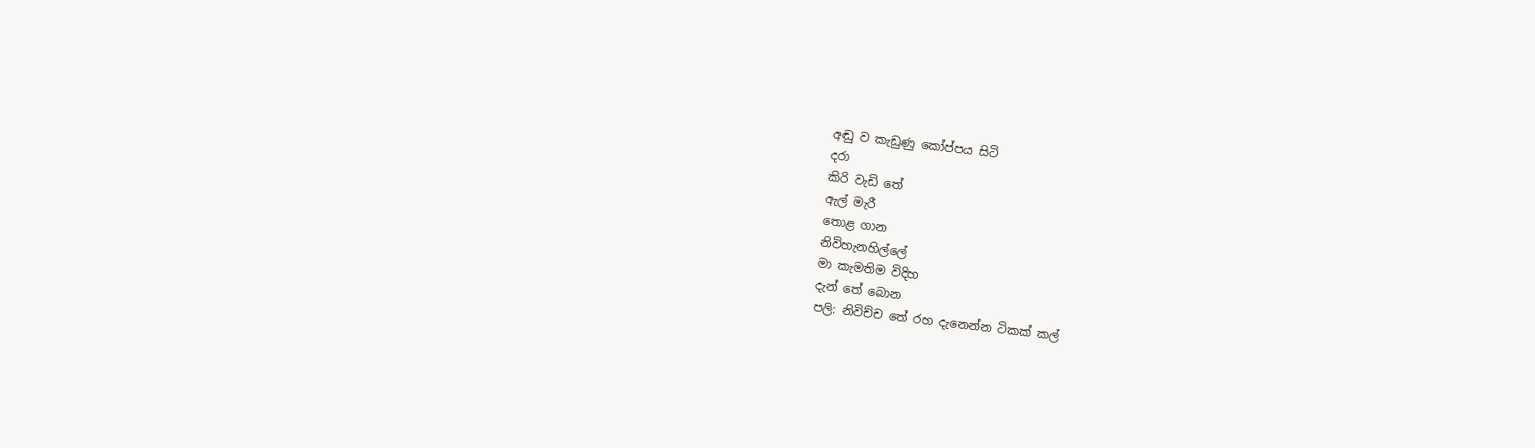අඬු ව කැඩුණු කෝප්පය සිටි
දරා
කිරි වැඩි තේ
ඇල් මැරී
තොළ ගාන
නිවිහැනහිල්ලේ
මා කැමතිම විදිහ
දැන් තේ බොන
පලි: නිවිච්ච තේ රහ දැනෙන්න ටිකක් කල්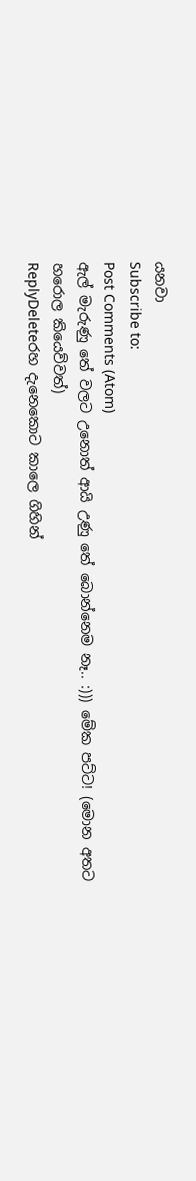යනවා
Subscribe to:
Post Comments (Atom)
ඇල් මැරුණු තේ වලට උනොත් ආයි උණු තේ බොන්නෙම නෑ.. :))) මේක පට්ට! (මොන අතට හරොල කියෙව්වත්)
ReplyDeleteරහ දැනෙකොට කාලෙ ගිහින්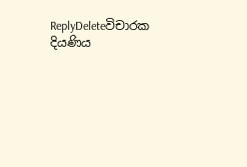ReplyDeleteවිචාරක දියණිය